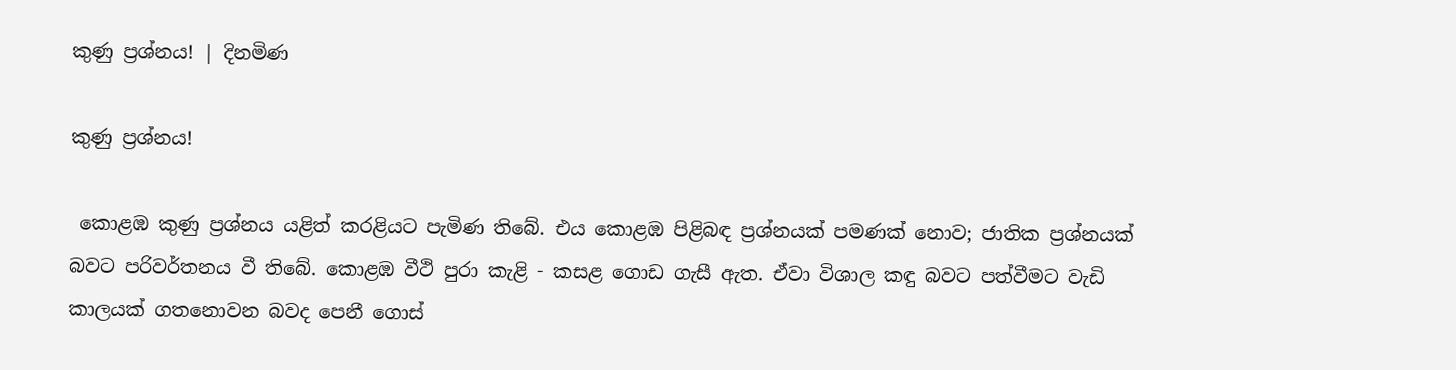කුණු ප්‍රශ්නය! | දිනමිණ

කුණු ප්‍රශ්නය!

 කොළඹ කුණු ප්‍රශ්නය යළිත් කරළියට පැමිණ තිබේ. එය කොළඹ පිළිබඳ ප්‍රශ්නයක් පමණක් නොව; ජාතික ප්‍රශ්නයක් බවට පරිවර්තනය වී තිබේ. කොළඹ වීථි පුරා කැළි - කසළ ගොඩ ගැසී ඇත. ඒවා විශාල කඳු බවට පත්වීමට වැඩි කාලයක් ගතනොවන බවද පෙනී ගොස්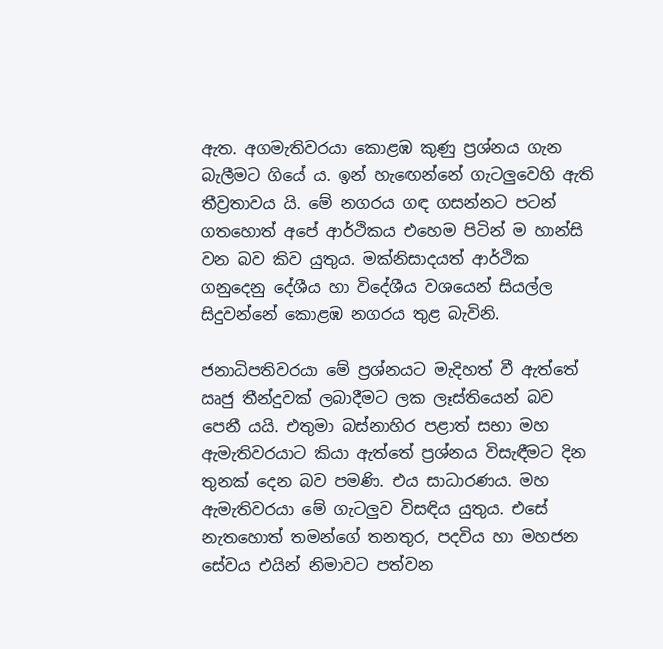ඇත. අගමැතිවරයා කොළඹ කුණු ප්‍රශ්නය ගැන බැලීමට ගියේ ය. ඉන් හැ‍ඟෙන්නේ ගැටලුවෙහි ඇති තීව්‍රතාවය යි. මේ නගරය ගඳ ගසන්නට පටන් ගතහොත් අපේ ආර්ථිකය එහෙම පිටින් ම හාන්සි වන බව කිව යුතුය. මක්නිසාදයත් ආර්ථික ගනුදෙනු දේශීය හා විදේශීය වශයෙන් සියල්ල සිදුවන්නේ කොළඹ නගරය තුළ බැවිනි.

ජනාධිපතිවරයා මේ ප්‍රශ්නයට මැදිහත් වී ඇත්තේ ඍජු තීන්දුවක් ලබාදීමට ලක ලෑස්තියෙන් බව පෙනී යයි. එතුමා බස්නාහිර පළාත් සභා මහ ඇමැතිවරයාට කියා ඇත්තේ ප්‍රශ්නය විසැඳීමට දින තුනක් දෙන බව පමණි. එය සාධාරණය. මහ ඇමැතිවරයා මේ ගැටලුව විසඳිය යුතුය. එසේ නැතහොත් තමන්ගේ තනතුර, පදවිය හා මහජන සේවය එයින් නිමාවට පත්වන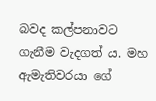බවද කල්පනාවට ගැනීම වැදගත් ය. මහ ඇමැතිවරයා ගේ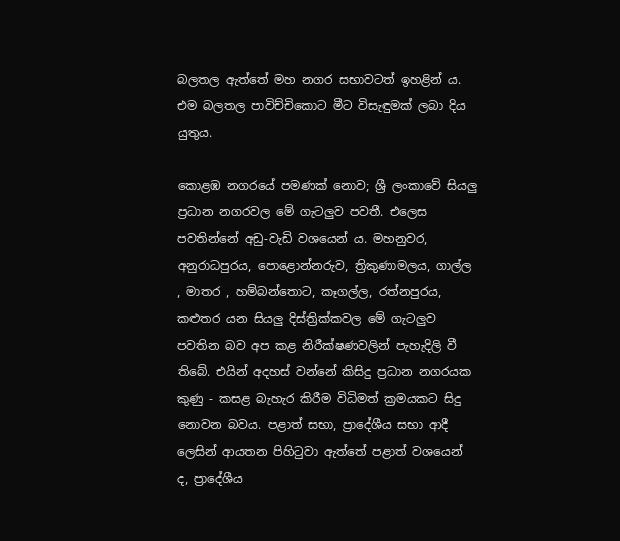බලතල ඇත්තේ මහ නගර සභාවටත් ඉහළින් ය. එම බලතල පාවිච්චිකොට මීට විසැඳුමක් ලබා දිය යුතුය.

කොළඹ නගරයේ පමණක් නොව; ශ්‍රී ලංකාවේ සියලු ප්‍රධාන නගරවල මේ ගැටලුව පවතී. එලෙස පවතින්නේ අඩු-වැඩි වශයෙන් ය. මහනුවර, අනුරාධපුරය, පොළොන්නරුව, ත්‍රිකුණාමලය, ගාල්ල , මාතර , හම්බන්තොට, කෑගල්ල, රත්නපුරය, කළුතර යන සියලු දිස්ත්‍රික්කවල මේ ගැටලුව පවතින බව අප කළ නිරීක්ෂණවලින් පැහැදිලි වී තිබේ. එයින් අදහස් වන්නේ කිසිදු ප්‍රධාන නගරයක කුණු - කසළ බැහැර කිරීම විධිමත් ක්‍රමයකට සිදු නොවන බවය. පළාත් සභා, ප්‍රාදේශීය සභා ආදී ලෙසින් ආයතන පිහිටුවා ඇත්තේ පළාත් වශයෙන් ද, ප්‍රාදේශීය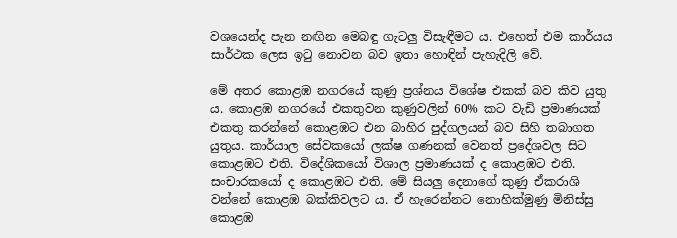වශයෙන්ද පැන නඟින මෙබඳු ගැටලු විසැඳීමට ය. එහෙත් එම කාර්යය සාර්ථක ලෙස ඉටු නොවන බව ඉතා හොඳින් පැහැදිලි වේ.

මේ අතර කොළඹ නගරයේ කුණු ප්‍රශ්නය විශේෂ එකක් බව කිව යුතු ය. කොළඹ නගරයේ එකතුවන කුණුවලින් 60% කට වැඩි ප්‍රමාණයක් එකතු කරන්නේ කොළඹට එන බාහිර පුද්ගලයන් බව සිහි තබාගත යුතුය. කාර්යාල සේවකයෝ ලක්ෂ ගණනක් වෙනත් ප්‍රදේශවල සිට කොළඹට එති. විදේශිකයෝ විශාල ප්‍රමාණයක් ද කොළඹට එති. සංචාරකයෝ ද කොළඹට එති. මේ සියලු දෙනාගේ කුණු ඒකරාශි වන්නේ කොළඹ බක්කිවලට ය. ඒ හැරෙන්නට නොහික්මුණු මිනිස්සු කොළඹ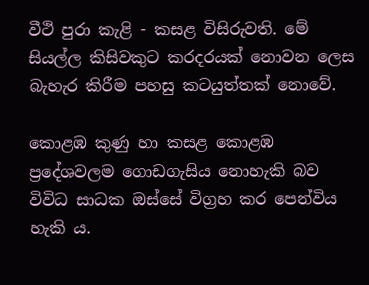වීථි පුරා කැළි - කසළ විසිරුවති. මේ සියල්ල කිසිවකුට කරදරයක් නොවන ලෙස බැහැර කිරීම පහසු කටයුත්තක් නොවේ.

කොළඹ කුණු හා කසළ කොළඹ ප්‍රදේශවලම ගොඩගැසිය නොහැකි බව විවිධ සාධක ඔස්සේ විග්‍රහ කර පෙන්විය හැකි ය.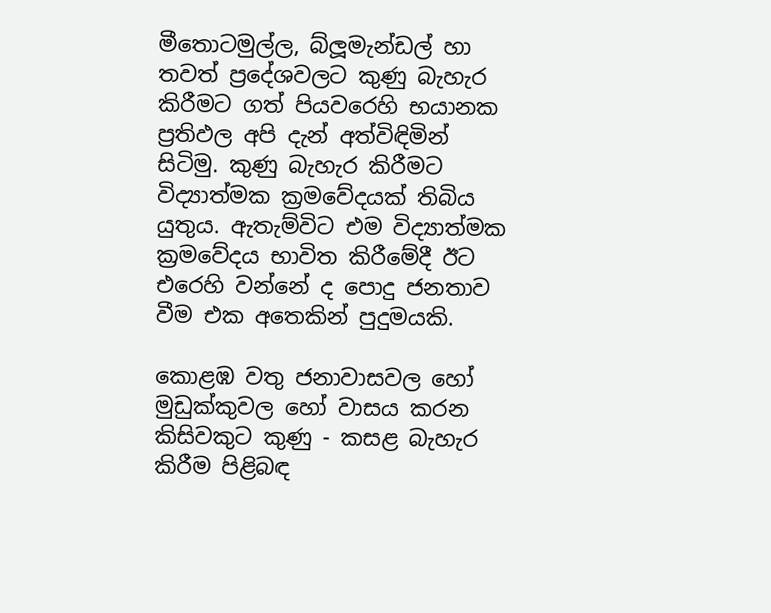මීතොටමුල්ල, බ්ලූමැන්ඩල් හා තවත් ප්‍රදේශවලට කුණු බැහැර කිරීමට ගත් පියවරෙහි භයානක ප්‍රතිඵල අපි දැන් අත්විඳිමින් සිටිමු. කුණු බැහැර කිරීමට විද්‍යාත්මක ක්‍රමවේදයක් තිබිය යුතුය. ඇතැම්විට එම විද්‍යාත්මක ක්‍රමවේදය භාවිත කිරීමේදී ඊට එරෙහි වන්නේ ද පොදු ජනතාව වීම එක අතෙකින් පුදුමයකි.

කොළඹ වතු ජනාවාසවල හෝ මුඩුක්කුවල හෝ වාසය කරන කිසිවකුට කුණු - කසළ බැහැර කිරීම පිළිබඳ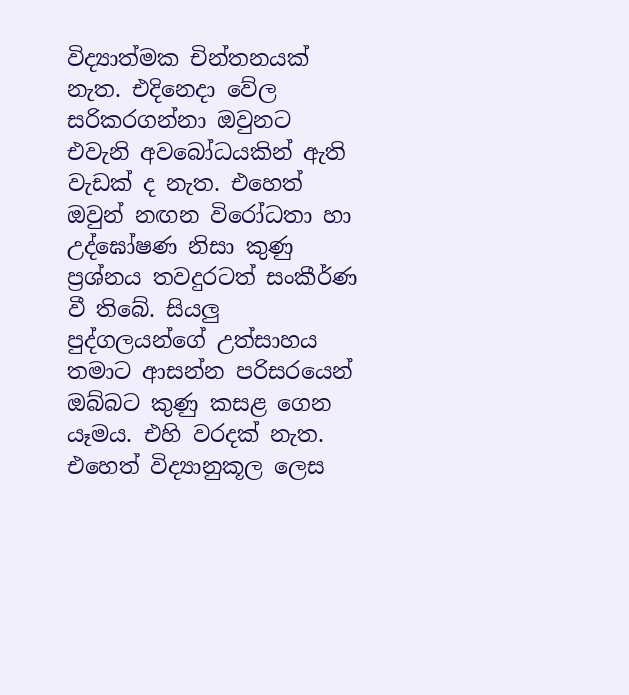විද්‍යාත්මක චින්තනයක් නැත. එදිනෙදා වේල සරිකරගන්නා ඔවුනට එවැනි අවබෝධයකින් ඇති වැඩක් ද නැත. එහෙත් ඔවුන් නඟන විරෝධතා හා උද්ඝෝෂණ නිසා කුණු ප්‍රශ්නය තවදුරටත් සංකීර්ණ වී තිබේ. සියලු පුද්ගලයන්ගේ උත්සාහය තමාට ආසන්න පරිසරයෙන් ඔබ්බට කුණු කසළ ගෙන යෑමය. එහි වරදක් නැත. එහෙත් විද්‍යානුකූල ලෙස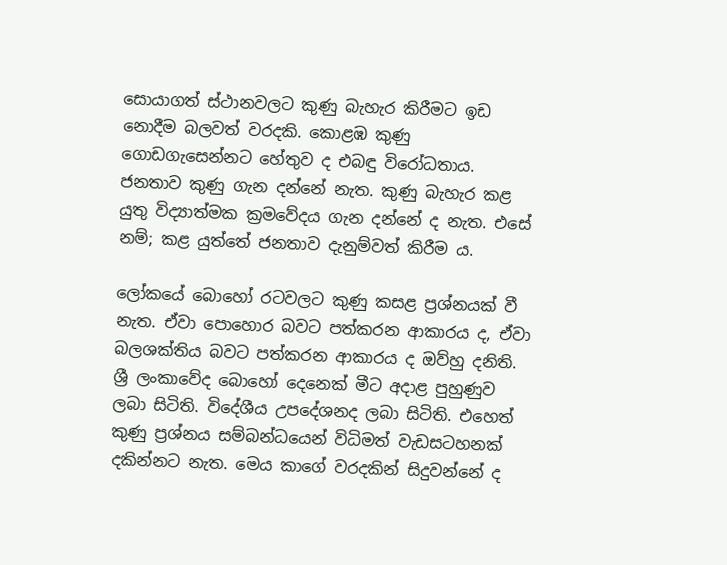සොයාගත් ස්ථානවලට කුණු බැහැර කිරීමට ඉඩ නොදීම බලවත් වරදකි. කොළඹ කුණු ගොඩගැසෙන්නට හේතුව ද එබඳු විරෝධතාය. ජනතාව කුණු ගැන දන්නේ නැත. කුණු බැහැර කළ යුතු විද්‍යාත්මක ක්‍රමවේදය ගැන දන්නේ ද නැත. එසේ නම්; කළ යුත්තේ ජනතාව දැනුම්වත් කිරීම ය.

ලෝකයේ බොහෝ රටවලට කුණු කසළ ප්‍රශ්නයක් වී නැත. ඒවා පොහොර බවට පත්කරන ආකාරය ද, ඒවා බලශක්තිය බවට පත්කරන ආකාරය ද ඔව්හු දනිති. ශ්‍රී ලංකාවේද බොහෝ දෙනෙක් මීට අදාළ පුහුණුව ලබා සිටිති. විදේශීය උපදේශනද ලබා සිටිති. එහෙත් කුණු ප්‍රශ්නය සම්බන්ධයෙන් විධිමත් වැඩසටහනක් දකින්නට නැත. මෙය කාගේ වරදකින් සිදුවන්නේ ද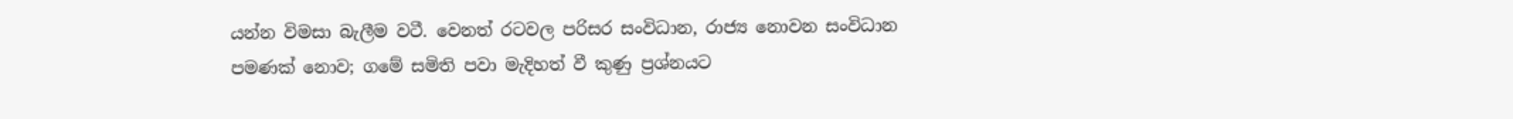යන්න විමසා බැලීම වටී. වෙනත් රටවල පරිසර සංවිධාන, රාජ්‍ය නොවන සංවිධාන පමණක් නොව; ගමේ සමිති පවා මැදිහත් වී කුණු ප්‍රශ්නයට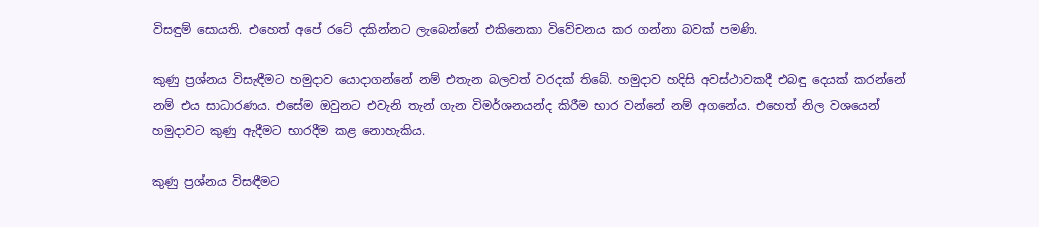විසඳුම් සොයති. එහෙත් අපේ රටේ දකින්නට ලැබෙන්නේ එකිනෙකා විවේචනය කර ගන්නා බවක් පමණි.

කුණු ප්‍රශ්නය විසැඳීමට හමුදාව යොදාගන්නේ නම් එතැන බලවත් වරදක් තිබේ. හමුදාව හදිසි අවස්ථාවකදී එබඳු දෙයක් කරන්නේ නම් එය සාධාරණය. එසේම ඔවුනට එවැනි තැන් ගැන විමර්ශනයන්ද කිරීම භාර වන්නේ නම් අගනේය. එහෙත් නිල වශයෙන් හමුදාවට කුණු ඇදීමට භාරදීම කළ නොහැකිය.

කුණු ප්‍රශ්නය විසඳීමට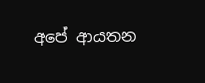අපේ ආයතන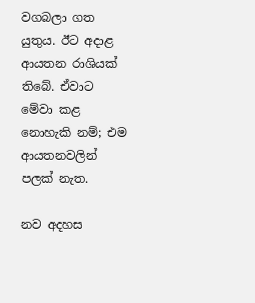වගබලා ගත යුතුය. ඊට අදාළ ආයතන රාශියක් තිබේ. ඒවාට මේවා කළ නොහැකි නම්; එම ආයතනවලින් පලක් නැත.

නව අදහස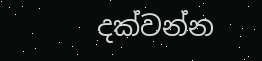දක්වන්න